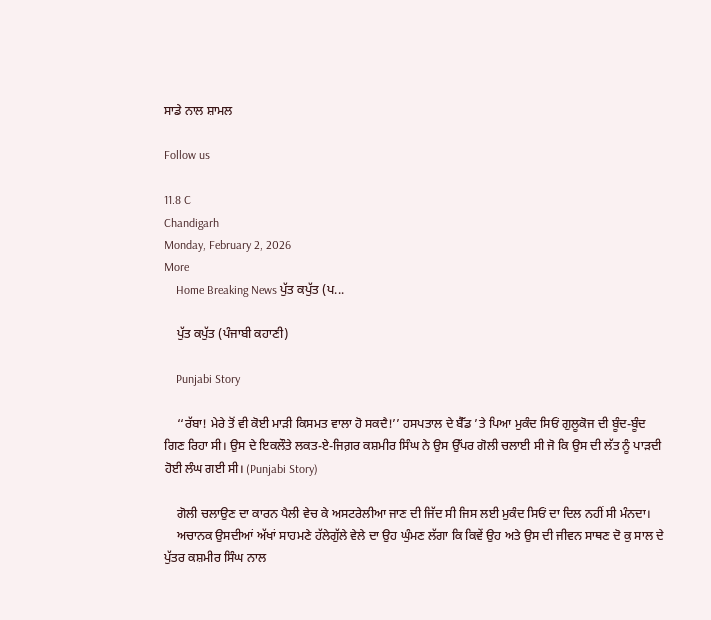ਸਾਡੇ ਨਾਲ ਸ਼ਾਮਲ

Follow us

11.8 C
Chandigarh
Monday, February 2, 2026
More
    Home Breaking News ਪੁੱਤ ਕਪੁੱਤ (ਪ...

    ਪੁੱਤ ਕਪੁੱਤ (ਪੰਜਾਬੀ ਕਹਾਣੀ)

    Punjabi Story

    ‘‘ਰੱਬਾ! ਮੇਰੇ ਤੋਂ ਵੀ ਕੋਈ ਮਾੜੀ ਕਿਸਮਤ ਵਾਲਾ ਹੋ ਸਕਦੈ!’’ ਹਸਪਤਾਲ ਦੇ ਬੈੱਡ ’ਤੇ ਪਿਆ ਮੁਕੰਦ ਸਿਓਂ ਗੁਲੂਕੋਜ ਦੀ ਬੂੰਦ-ਬੂੰਦ ਗਿਣ ਰਿਹਾ ਸੀ। ਉਸ ਦੇ ਇਕਲੌਤੇ ਲਕਤ-ਏ-ਜਿਗ਼ਰ ਕਸ਼ਮੀਰ ਸਿੰਘ ਨੇ ਉਸ ਉੱਪਰ ਗੋਲੀ ਚਲਾਈ ਸੀ ਜੋ ਕਿ ਉਸ ਦੀ ਲੱਤ ਨੂੰ ਪਾੜਦੀ ਹੋਈ ਲੰਘ ਗਈ ਸੀ। (Punjabi Story)

    ਗੋਲੀ ਚਲਾਉਣ ਦਾ ਕਾਰਨ ਪੈਲੀ ਵੇਚ ਕੇ ਅਸਟਰੇਲੀਆ ਜਾਣ ਦੀ ਜਿੱਦ ਸੀ ਜਿਸ ਲਈ ਮੁਕੰਦ ਸਿਓਂ ਦਾ ਦਿਲ ਨਹੀਂ ਸੀ ਮੰਨਦਾ।
    ਅਚਾਨਕ ਉਸਦੀਆਂ ਅੱਖਾਂ ਸਾਹਮਣੇ ਹੱਲੇਗੁੱਲੇ ਵੇਲੇ ਦਾ ਉਹ ਘੁੰਮਣ ਲੱਗਾ ਕਿ ਕਿਵੇਂ ਉਹ ਅਤੇ ਉਸ ਦੀ ਜੀਵਨ ਸਾਥਣ ਦੋ ਕੁ ਸਾਲ ਦੇ ਪੁੱਤਰ ਕਸ਼ਮੀਰ ਸਿੰਘ ਨਾਲ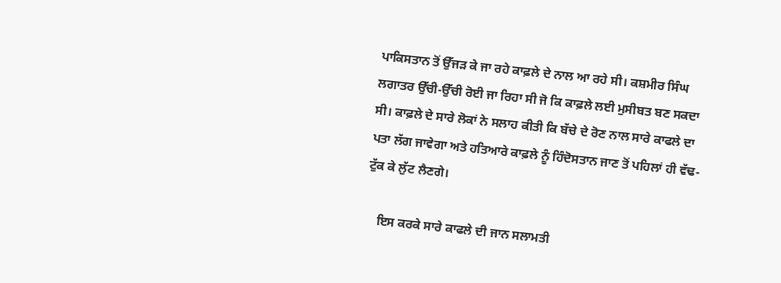ਪਾਕਿਸਤਾਨ ਤੋਂ ਉੱਜੜ ਕੇ ਜਾ ਰਹੇ ਕਾਫ਼ਲੇ ਦੇ ਨਾਲ ਆ ਰਹੇ ਸੀ। ਕਸ਼ਮੀਰ ਸਿੰਘ ਲਗਾਤਰ ਉੱਚੀ-ਉੱਚੀ ਰੋਈ ਜਾ ਰਿਹਾ ਸੀ ਜੋ ਕਿ ਕਾਫ਼ਲੇ ਲਈ ਮੁਸੀਬਤ ਬਣ ਸਕਦਾ ਸੀ। ਕਾਫ਼ਲੇ ਦੇ ਸਾਰੇ ਲੋਕਾਂ ਨੇ ਸਲਾਹ ਕੀਤੀ ਕਿ ਬੱਚੇ ਦੇ ਰੋਣ ਨਾਲ ਸਾਰੇ ਕਾਫਲੇ ਦਾ ਪਤਾ ਲੱਗ ਜਾਵੇਗਾ ਅਤੇ ਹਤਿਆਰੇ ਕਾਫ਼ਲੇ ਨੂੰ ਹਿੰਦੋਸਤਾਨ ਜਾਣ ਤੋਂ ਪਹਿਲਾਂ ਹੀ ਵੱਢ-ਟੁੱਕ ਕੇ ਲੁੱਟ ਲੈਣਗੇ।

    ਇਸ ਕਰਕੇ ਸਾਰੇ ਕਾਫਲੇ ਦੀ ਜਾਨ ਸਲਾਮਤੀ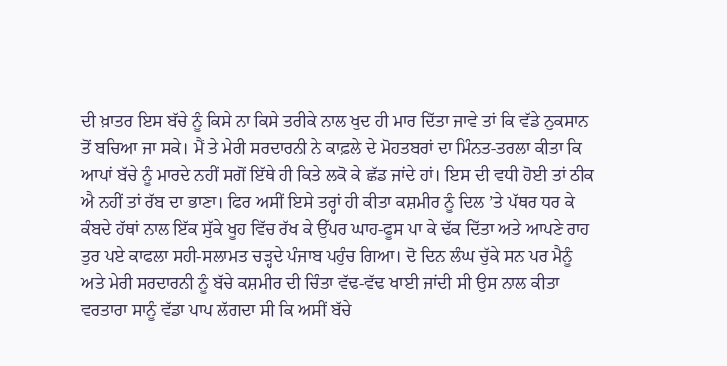ਦੀ ਖ਼ਾਤਰ ਇਸ ਬੱਚੇ ਨੂੰ ਕਿਸੇ ਨਾ ਕਿਸੇ ਤਰੀਕੇ ਨਾਲ ਖੁਦ ਹੀ ਮਾਰ ਦਿੱਤਾ ਜਾਵੇ ਤਾਂ ਕਿ ਵੱਡੇ ਨੁਕਸਾਨ ਤੋਂ ਬਚਿਆ ਜਾ ਸਕੇ। ਮੈਂ ਤੇ ਮੇਰੀ ਸਰਦਾਰਨੀ ਨੇ ਕਾਫ਼ਲੇ ਦੇ ਮੋਹਤਬਰਾਂ ਦਾ ਮਿੰਨਤ-ਤਰਲਾ ਕੀਤਾ ਕਿ ਆਪਾਂ ਬੱਚੇ ਨੂੰ ਮਾਰਦੇ ਨਹੀਂ ਸਗੋਂ ਇੱਥੇ ਹੀ ਕਿਤੇ ਲਕੋ ਕੇ ਛੱਡ ਜਾਂਦੇ ਹਾਂ। ਇਸ ਦੀ ਵਧੀ ਹੋਈ ਤਾਂ ਠੀਕ ਐ ਨਹੀਂ ਤਾਂ ਰੱਬ ਦਾ ਭਾਣਾ। ਫਿਰ ਅਸੀਂ ਇਸੇ ਤਰ੍ਹਾਂ ਹੀ ਕੀਤਾ ਕਸ਼ਮੀਰ ਨੂੰ ਦਿਲ ’ਤੇ ਪੱਥਰ ਧਰ ਕੇ ਕੰਬਦੇ ਹੱਥਾਂ ਨਾਲ ਇੱਕ ਸੁੱਕੇ ਖੂਹ ਵਿੱਚ ਰੱਖ ਕੇ ਉੱਪਰ ਘਾਹ-ਫੂਸ ਪਾ ਕੇ ਢੱਕ ਦਿੱਤਾ ਅਤੇ ਆਪਣੇ ਰਾਹ ਤੁਰ ਪਏ ਕਾਫਲਾ ਸਹੀ-ਸਲਾਮਤ ਚੜ੍ਹਦੇ ਪੰਜਾਬ ਪਹੁੰਚ ਗਿਆ। ਦੋ ਦਿਨ ਲੰਘ ਚੁੱਕੇ ਸਨ ਪਰ ਮੈਨੂੰ ਅਤੇ ਮੇਰੀ ਸਰਦਾਰਨੀ ਨੂੰ ਬੱਚੇ ਕਸ਼ਮੀਰ ਦੀ ਚਿੰਤਾ ਵੱਢ-ਵੱਢ ਖਾਈ ਜਾਂਦੀ ਸੀ ਉਸ ਨਾਲ ਕੀਤਾ ਵਰਤਾਰਾ ਸਾਨੂੰ ਵੱਡਾ ਪਾਪ ਲੱਗਦਾ ਸੀ ਕਿ ਅਸੀਂ ਬੱਚੇ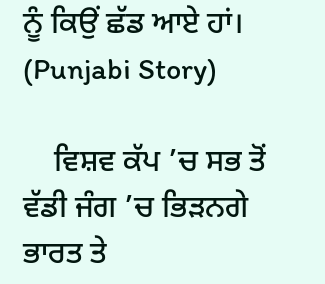ਨੂੰ ਕਿਉਂ ਛੱਡ ਆਏ ਹਾਂ। (Punjabi Story)

    ਵਿਸ਼ਵ ਕੱਪ ’ਚ ਸਭ ਤੋਂ ਵੱਡੀ ਜੰਗ ’ਚ ਭਿੜਨਗੇ ਭਾਰਤ ਤੇ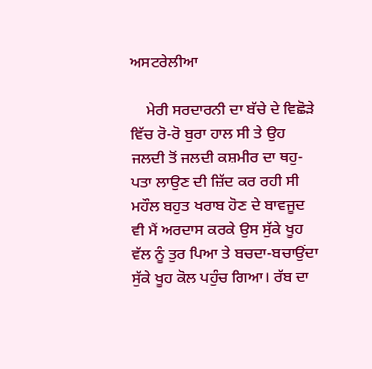ਅਸਟਰੇਲੀਆ

    ਮੇਰੀ ਸਰਦਾਰਨੀ ਦਾ ਬੱਚੇ ਦੇ ਵਿਛੋੜੇ ਵਿੱਚ ਰੋ-ਰੋ ਬੁਰਾ ਹਾਲ ਸੀ ਤੇ ਉਹ ਜਲਦੀ ਤੋਂ ਜਲਦੀ ਕਸ਼ਮੀਰ ਦਾ ਥਹੁ-ਪਤਾ ਲਾਉਣ ਦੀ ਜ਼ਿੱਦ ਕਰ ਰਹੀ ਸੀ ਮਹੌਲ ਬਹੁਤ ਖਰਾਬ ਹੋਣ ਦੇ ਬਾਵਜੂਦ ਵੀ ਮੈਂ ਅਰਦਾਸ ਕਰਕੇ ਉਸ ਸੁੱਕੇ ਖੂਹ ਵੱਲ ਨੂੰ ਤੁਰ ਪਿਆ ਤੇ ਬਚਦਾ-ਬਚਾਉਂਦਾ ਸੁੱਕੇ ਖੂਹ ਕੋਲ ਪਹੁੰਚ ਗਿਆ। ਰੱਬ ਦਾ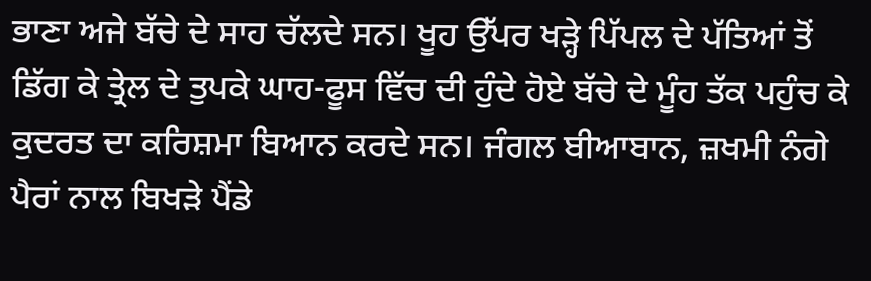ਭਾਣਾ ਅਜੇ ਬੱਚੇ ਦੇ ਸਾਹ ਚੱਲਦੇ ਸਨ। ਖੂਹ ਉੱਪਰ ਖੜ੍ਹੇ ਪਿੱਪਲ ਦੇ ਪੱਤਿਆਂ ਤੋਂ ਡਿੱਗ ਕੇ ਤ੍ਰੇਲ ਦੇ ਤੁਪਕੇ ਘਾਹ-ਫੂਸ ਵਿੱਚ ਦੀ ਹੁੰਦੇ ਹੋਏ ਬੱਚੇ ਦੇ ਮੂੰਹ ਤੱਕ ਪਹੁੰਚ ਕੇ ਕੁਦਰਤ ਦਾ ਕਰਿਸ਼ਮਾ ਬਿਆਨ ਕਰਦੇ ਸਨ। ਜੰਗਲ ਬੀਆਬਾਨ, ਜ਼ਖਮੀ ਨੰਗੇ ਪੈਰਾਂ ਨਾਲ ਬਿਖੜੇ ਪੈਂਡੇ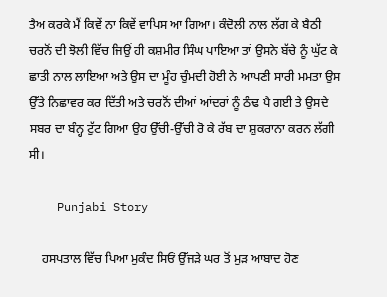ਤੈਅ ਕਰਕੇ ਮੈਂ ਕਿਵੇਂ ਨਾ ਕਿਵੇਂ ਵਾਪਿਸ ਆ ਗਿਆ। ਕੰਦੋਲੀ ਨਾਲ ਲੱਗ ਕੇ ਬੈਠੀ ਚਰਨੋਂ ਦੀ ਝੋਲੀ ਵਿੱਚ ਜਿਉਂ ਹੀ ਕਸ਼ਮੀਰ ਸਿੰਘ ਪਾਇਆ ਤਾਂ ਉਸਨੇ ਬੱਚੇ ਨੂੰ ਘੁੱਟ ਕੇ ਛਾਤੀ ਨਾਲ ਲਾਇਆ ਅਤੇ ਉਸ ਦਾ ਮੂੰਹ ਚੁੰਮਦੀ ਹੋਈ ਨੇ ਆਪਣੀ ਸਾਰੀ ਮਮਤਾ ਉਸ ਉੱਤੇ ਨਿਛਾਵਰ ਕਰ ਦਿੱਤੀ ਅਤੇ ਚਰਨੋਂ ਦੀਆਂ ਆਂਦਰਾਂ ਨੂੰ ਠੰਢ ਪੈ ਗਈ ਤੇ ਉਸਦੇ ਸਬਰ ਦਾ ਬੰਨ੍ਹ ਟੁੱਟ ਗਿਆ ਉਹ ਉੱਚੀ-ਉੱਚੀ ਰੋ ਕੇ ਰੱਬ ਦਾ ਸ਼ੁਕਰਾਨਾ ਕਰਨ ਲੱਗੀ ਸੀ।

    Punjabi Story

    ਹਸਪਤਾਲ ਵਿੱਚ ਪਿਆ ਮੁਕੰਦ ਸਿਓਂ ਉੱਜੜੇ ਘਰ ਤੋਂ ਮੁੜ ਆਬਾਦ ਹੋਣ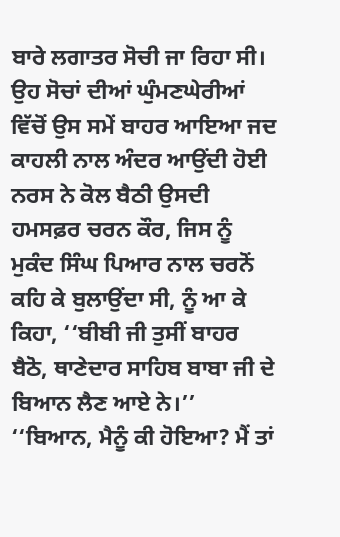ਬਾਰੇ ਲਗਾਤਰ ਸੋਚੀ ਜਾ ਰਿਹਾ ਸੀ। ਉਹ ਸੋਚਾਂ ਦੀਆਂ ਘੁੰਮਣਘੇਰੀਆਂ ਵਿੱਚੋਂ ਉਸ ਸਮੇਂ ਬਾਹਰ ਆਇਆ ਜਦ ਕਾਹਲੀ ਨਾਲ ਅੰਦਰ ਆਉਂਦੀ ਹੋਈ ਨਰਸ ਨੇ ਕੋਲ ਬੈਠੀ ਉਸਦੀ ਹਮਸਫ਼ਰ ਚਰਨ ਕੌਰ, ਜਿਸ ਨੂੰ ਮੁਕੰਦ ਸਿੰਘ ਪਿਆਰ ਨਾਲ ਚਰਨੋਂ ਕਹਿ ਕੇ ਬੁਲਾਉਂਦਾ ਸੀ, ਨੂੰ ਆ ਕੇ ਕਿਹਾ, ‘‘ਬੀਬੀ ਜੀ ਤੁਸੀਂ ਬਾਹਰ ਬੈਠੋ, ਥਾਣੇਦਾਰ ਸਾਹਿਬ ਬਾਬਾ ਜੀ ਦੇ ਬਿਆਨ ਲੈਣ ਆਏ ਨੇ।’’ ‘‘ਬਿਆਨ, ਮੈਨੂੰ ਕੀ ਹੋਇਆ? ਮੈਂ ਤਾਂ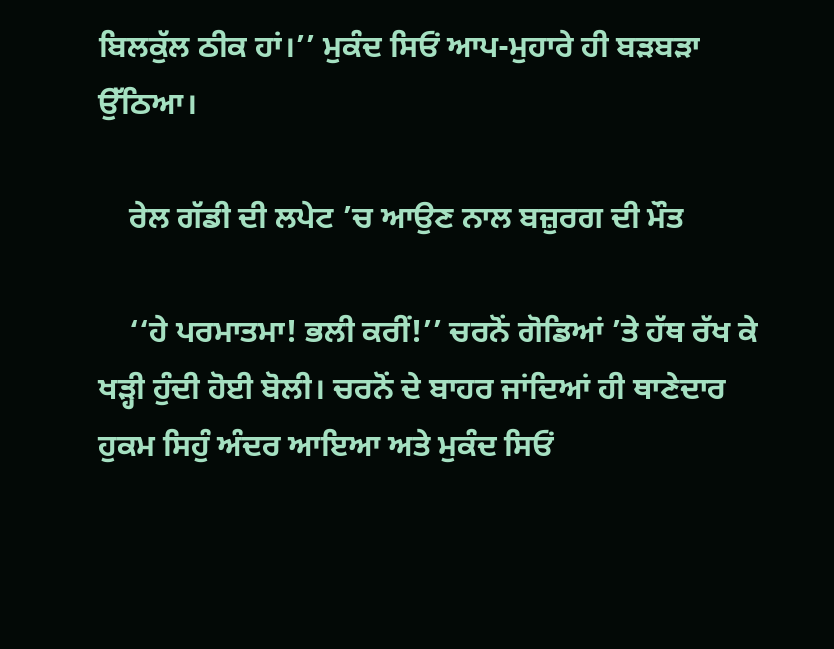ਬਿਲਕੁੱਲ ਠੀਕ ਹਾਂ।’’ ਮੁਕੰਦ ਸਿਓਂ ਆਪ-ਮੁਹਾਰੇ ਹੀ ਬੜਬੜਾ ਉੱਠਿਆ।

    ਰੇਲ ਗੱਡੀ ਦੀ ਲਪੇਟ ’ਚ ਆਉਣ ਨਾਲ ਬਜ਼ੁਰਗ ਦੀ ਮੌਤ

    ‘‘ਹੇ ਪਰਮਾਤਮਾ! ਭਲੀ ਕਰੀਂ!’’ ਚਰਨੋਂ ਗੋਡਿਆਂ ’ਤੇ ਹੱਥ ਰੱਖ ਕੇ ਖੜ੍ਹੀ ਹੁੰਦੀ ਹੋਈ ਬੋਲੀ। ਚਰਨੋਂ ਦੇ ਬਾਹਰ ਜਾਂਦਿਆਂ ਹੀ ਥਾਣੇਦਾਰ ਹੁਕਮ ਸਿਹੁੰ ਅੰਦਰ ਆਇਆ ਅਤੇ ਮੁਕੰਦ ਸਿਓਂ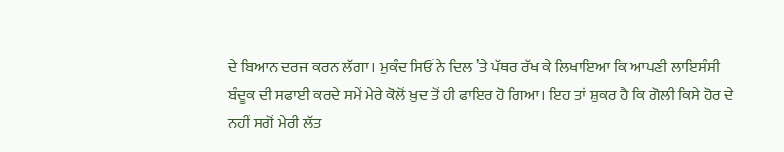ਦੇ ਬਿਆਨ ਦਰਜ ਕਰਨ ਲੱਗਾ। ਮੁਕੰਦ ਸਿਓਂ ਨੇ ਦਿਲ ’ਤੇ ਪੱਥਰ ਰੱਖ ਕੇ ਲਿਖਾਇਆ ਕਿ ਆਪਣੀ ਲਾਇਸੰਸੀ ਬੰਦੂਕ ਦੀ ਸਫਾਈ ਕਰਦੇ ਸਮੇਂ ਮੇਰੇ ਕੋਲੋਂ ਖ਼ੁਦ ਤੋਂ ਹੀ ਫਾਇਰ ਹੋ ਗਿਆ। ਇਹ ਤਾਂ ਸ਼ੁਕਰ ਹੈ ਕਿ ਗੋਲੀ ਕਿਸੇ ਹੋਰ ਦੇ ਨਹੀਂ ਸਗੋਂ ਮੇਰੀ ਲੱਤ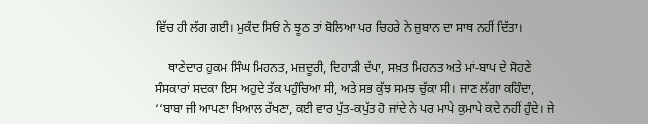ਵਿੱਚ ਹੀ ਲੱਗ ਗਈ। ਮੁਕੰਦ ਸਿਓਂ ਨੇ ਝੂਠ ਤਾਂ ਬੋਲਿਆ ਪਰ ਚਿਹਰੇ ਨੇ ਜ਼ੁਬਾਨ ਦਾ ਸਾਥ ਨਹੀਂ ਦਿੱਤਾ।

    ਥਾਣੇਦਾਰ ਹੁਕਮ ਸਿੰਘ ਮਿਹਨਤ, ਮਜ਼ਦੂਰੀ, ਦਿਹਾੜੀ ਦੱਪਾ, ਸਖ਼ਤ ਮਿਹਨਤ ਅਤੇ ਮਾਂ-ਬਾਪ ਦੇ ਸੋਹਣੇ ਸੰਸਕਾਰਾਂ ਸਦਕਾ ਇਸ ਅਹੁਦੇ ਤੱਕ ਪਹੁੰਚਿਆ ਸੀ, ਅਤੇ ਸਭ ਕੁੱਝ ਸਮਝ ਚੁੱਕਾ ਸੀ। ਜਾਣ ਲੱਗਾ ਕਹਿੰਦਾ, ‘‘ਬਾਬਾ ਜੀ ਆਪਣਾ ਖਿਆਲ ਰੱਖਣਾ, ਕਈ ਵਾਰ ਪੁੱਤ-ਕਪੁੱਤ ਹੋ ਜਾਂਦੇ ਨੇ ਪਰ ਮਾਪੇ ਕੁਮਾਪੇ ਕਦੇ ਨਹੀਂ ਹੁੰਦੇ। ਜੇ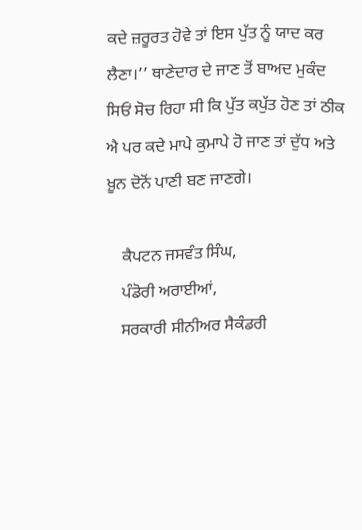ਕਦੇ ਜ਼ਰੂਰਤ ਹੋਵੇ ਤਾਂ ਇਸ ਪੁੱਤ ਨੂੰ ਯਾਦ ਕਰ ਲੈਣਾ।’’ ਥਾਣੇਦਾਰ ਦੇ ਜਾਣ ਤੋਂ ਬਾਅਦ ਮੁਕੰਦ ਸਿਓਂ ਸੋਚ ਰਿਹਾ ਸੀ ਕਿ ਪੁੱਤ ਕਪੁੱਤ ਹੋਣ ਤਾਂ ਠੀਕ ਐ ਪਰ ਕਦੇ ਮਾਪੇ ਕੁਮਾਪੇ ਹੋ ਜਾਣ ਤਾਂ ਦੁੱਧ ਅਤੇ ਖ਼ੂਨ ਦੋਨੋਂ ਪਾਣੀ ਬਣ ਜਾਣਗੇ।

    ਕੈਪਟਨ ਜਸਵੰਤ ਸਿੰਘ,
    ਪੰਡੋਰੀ ਅਰਾਈਆਂ,
    ਸਰਕਾਰੀ ਸੀਨੀਅਰ ਸੈਕੰਡਰੀ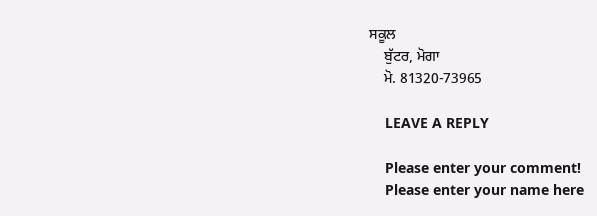ਸਕੂਲ
    ਬੁੱਟਰ, ਮੋਗਾ
    ਮੋ. 81320-73965

    LEAVE A REPLY

    Please enter your comment!
    Please enter your name here